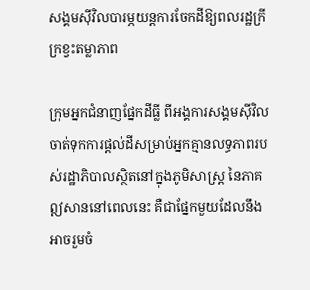សង្គមស៊ីវិលបារម្ភយន្តការចែកដីឱ្យពលរដ្ឋក្រីក្រខ្វះតម្លាភាព

ក្រុមអ្នកជំនាញផ្នែកដីធ្លី ពីអង្គការសង្គមស៊ីវិល ចាត់ទុកការផ្តល់ដីសម្រាប់អ្នកគ្មានលទ្ធភាពរបស់រដ្ឋាភិបាលស្ថិតនៅក្នុងភូមិសាស្រ្ត នៃភាគឦសាននៅពេលនេះ គឺជាផ្នែកមួយដែលនឹងអាចរួមចំ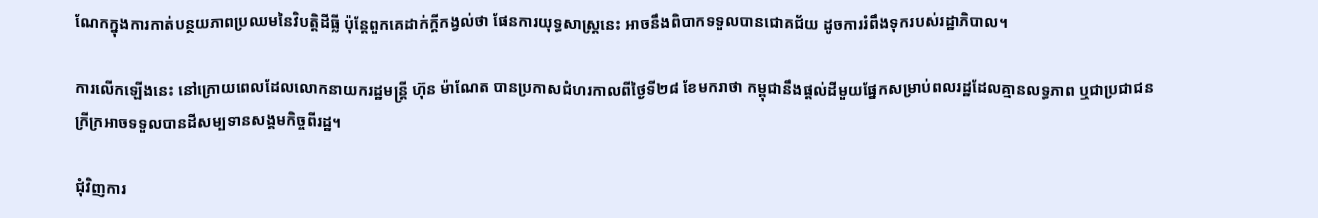ណែកក្នុងការកាត់បន្ថយភាពប្រឈមនៃវិបត្តិដីធ្លី ប៉ុន្តែពួកគេដាក់ក្តីកង្វល់ថា ផែនការយុទ្ធសាស្រ្តនេះ អាចនឹងពិបាកទទួលបានជោគជ័យ ដូចការរំពឹងទុករបស់រដ្ឋាភិបាល។

ការលើកឡើងនេះ នៅក្រោយពេលដែលលោកនាយករដ្ឋមន្រ្តី ហ៊ុន ម៉ាណែត បានប្រកាសជំហរកាលពីថ្ងៃទី២៨ ខែមករាថា កម្ពុជានឹងផ្តល់ដីមួយផ្នែកសម្រាប់ពលរដ្ឋដែលគ្មានលទ្ធភាព ឬជាប្រជាជនក្រីក្រអាចទទួលបានដីសម្បទានសង្គមកិច្ចពីរដ្ឋ។

ជុំវិញការ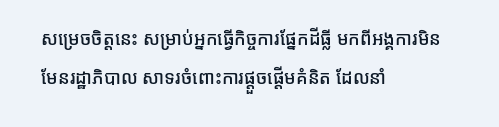សម្រេចចិត្តនេះ សម្រាប់អ្នកធ្វើកិច្ចការផ្នែកដីធ្លី មកពីអង្គការមិនមែនរដ្ឋាភិបាល សាទរចំពោះការផ្តួចផ្តើមគំនិត ដែលនាំ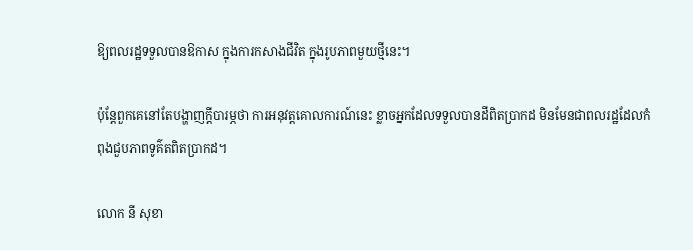ឱ្យពលរដ្ឋទទួលបានឱកាស ក្នុងការកសាងជីវិត ក្នុងរូបភាពមួយថ្មីនេះ។

ប៉ុន្តែពួកគេនៅតែបង្ហាញក្តីបារម្ភថា ការអនុវត្តគោលការណ៍នេះ ខ្លាចអ្នកដែលទទួលបានដីពិតប្រាកដ មិនមែនជាពលរដ្ឋដែលកំពុងជួបភាពទូគ៌តពិតប្រាកដ។

លោក នី សុខា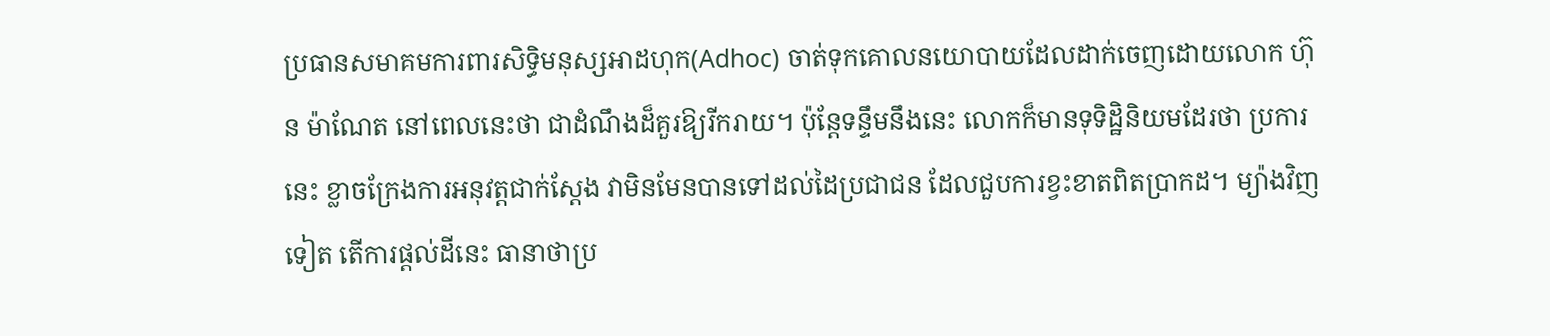ប្រធានសមាគមការពារសិទ្ធិមនុស្សអាដហុក(Adhoc) ចាត់ទុកគោលនយោបាយដែលដាក់ចេញដោយលោក ហ៊ុន ម៉ាណែត នៅពេលនេះថា ជាដំណឹងដ៏គួរឱ្យរីករាយ។ ប៉ុន្តែទន្ទឹមនឹងនេះ លោកក៏មានទុទិដ្ឋិនិយមដែរថា ប្រការនេះ ខ្លាចក្រែងការអនុវត្តជាក់ស្តែង វាមិនមែនបានទៅដល់ដៃប្រជាជន ដែលជួបការខ្វះខាតពិតប្រាកដ។ ម្យ៉ាងវិញទៀត តើការផ្តល់ដីនេះ ធានាថាប្រ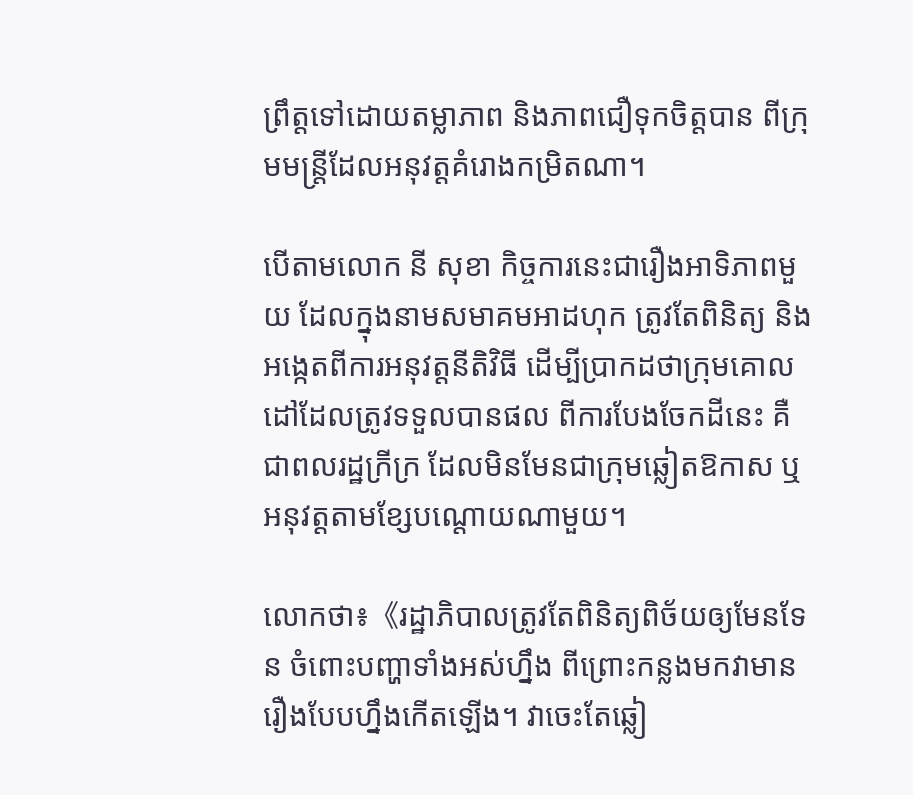ព្រឹត្តទៅដោយតម្លាភាព និងភាពជឿទុកចិត្តបាន ពីក្រុមមន្រ្តីដែលអនុវត្តគំរោងកម្រិតណា។

បើតាមលោក នី សុខា កិច្ចការនេះជារឿងអាទិភាពមួយ ដែលក្នុងនាមសមាគមអាដហុក ត្រូវតែពិនិត្យ និងអង្កេតពីការអនុវត្តនីតិវិធី ដើម្បីប្រាកដថាក្រុមគោលដៅដែលត្រូវទទួលបានផល ពីការបែងចែកដីនេះ គឺជាពលរដ្ឋក្រីក្រ ដែលមិនមែនជាក្រុមឆ្លៀតឱកាស ឬអនុវត្តតាមខ្សែបណ្តោយណាមួយ។

លោកថា៖《រដ្ឋាភិបាលត្រូវតែពិនិត្យពិច័យឲ្យមែនទែន ចំពោះបញ្ហាទាំងអស់ហ្នឹង ពីព្រោះកន្លងមកវាមានរឿងបែបហ្នឹងកើតឡើង។ វាចេះតែឆ្លៀ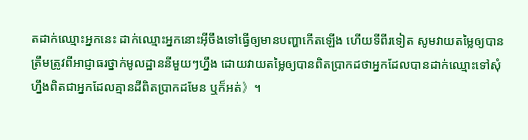តដាក់ឈ្មោះអ្នកនេះ ដាក់ឈ្មោះអ្នកនោះអ៊ីចឹងទៅធ្វើឲ្យមានបញ្ហាកើតឡើង ហើយទីពីរទៀត សូមវាយតម្លៃឲ្យបានត្រឹមត្រូវពីអាជ្ញាធរថ្នាក់មូលដ្ឋាននីមួយៗហ្នឹង ដោយវាយតម្លៃឲ្យបានពិតប្រាកដថាអ្នកដែលបានដាក់ឈ្មោះទៅសុំហ្នឹងពិតជាអ្នកដែលគ្មានដីពិតប្រាកដមែន ឬក៏អត់》។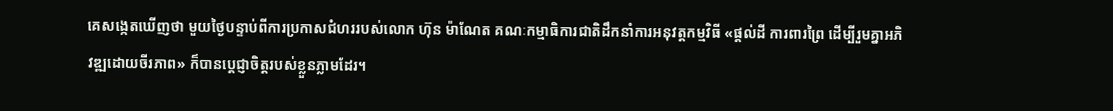គេសង្កេតឃើញថា មួយថ្ងៃបន្ទាប់ពីការប្រកាសជំហររបស់លោក ហ៊ុន ម៉ាណែត គណៈកម្មាធិការជាតិដឹកនាំការអនុវត្តកម្មវិធី «ផ្តល់ដី ការពារព្រៃ ដើម្បីរួមគ្នាអភិវឌ្ឍដោយចីរភាព» ក៏បានប្តេជ្ញាចិត្តរបស់ខ្លួនភ្លាមដែរ។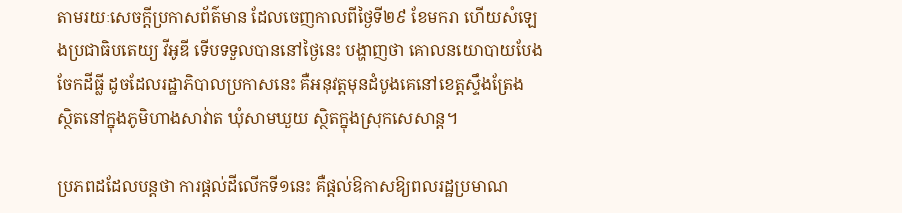តាមរយៈសេចក្តីប្រកាសព័ត៌មាន ដែលចេញកាលពីថ្ងៃទី២៩ ខែមករា ហើយសំឡេងប្រជាធិបតេយ្យ វីអូឌី ទើបទទួលបាននៅថ្ងៃនេះ បង្ហាញថា គោលនយោបាយបែងចែកដីធ្លី ដូចដែលរដ្ឋាភិបាលប្រកាសនេះ គឺអនុវត្តមុនដំបូងគេនៅខេត្តស្ទឹងត្រែង ស្ថិតនៅក្នុងភូមិហាងសាវ់ាត ឃុំសាមឃួយ ស្ថិតក្នុងស្រុកសេសាន្ត។

ប្រភពដដែលបន្តថា ការផ្តល់ដីលើកទី១នេះ គឺផ្តល់ឱកាសឱ្យពលរដ្ឋប្រមាណ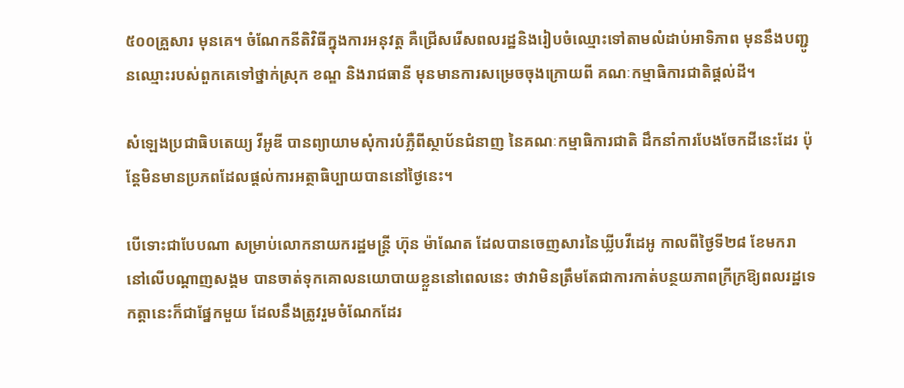៥០០គ្រួសារ មុនគេ។ ចំណែកនីតិវិធីក្នុងការអនុវត្ត គឺជ្រើសរើសពលរដ្ឋនិងរៀបចំឈ្មោះទៅតាមលំដាប់អាទិភាព មុននឹងបញ្ជូនឈ្មោះរបស់ពួកគេទៅថ្នាក់ស្រុក ខណ្ឌ និងរាជធានី មុនមានការសម្រេចចុងក្រោយពី គណៈកម្មាធិការជាតិផ្តល់ដី។

សំឡេងប្រជាធិបតេយ្យ វីអូឌី បានព្យាយាមសុំការបំភ្លឺពីស្ថាប័នជំនាញ នៃគណៈកម្មាធិការជាតិ ដឹកនាំការបែងចែកដីនេះដែរ ប៉ុន្តែមិនមានប្រភពដែលផ្តល់ការអត្ថាធិប្បាយបាននៅថ្ងៃនេះ។

បើទោះជាបែបណា សម្រាប់លោកនាយករដ្ឋមន្រ្តី ហ៊ុន ម៉ាណែត ដែលបានចេញសារនៃឃ្លីបវីដេអូ កាលពីថ្ងៃទី២៨ ខែមករា នៅលើបណ្តាញសង្គម បានចាត់ទុកគោលនយោបាយខ្លួននៅពេលនេះ ថាវាមិនត្រឹមតែជាការកាត់បន្ថយភាពក្រីក្រឱ្យពលរដ្ឋទេ កត្តានេះក៏ជាផ្នែកមួយ ដែលនឹងត្រូវរួមចំណែកដែរ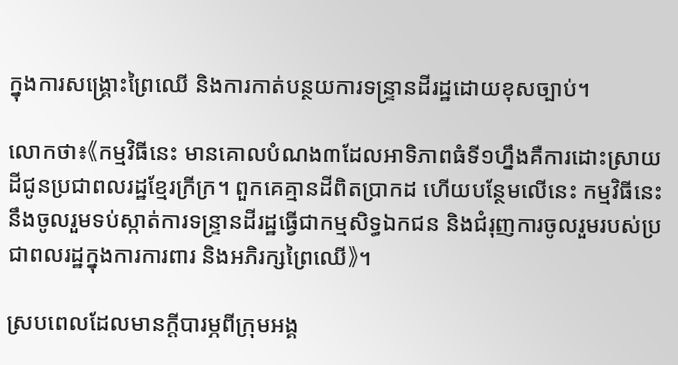ក្នុងការសង្រ្គោះព្រៃឈើ និងការកាត់បន្ថយការទន្រ្ទានដីរដ្ឋដោយខុសច្បាប់។

លោកថា៖《កម្មវិធីនេះ មានគោលបំណង៣ដែលអាទិភាពធំទី១ហ្នឹងគឺការដោះស្រាយដីជូនប្រជាពលរដ្ឋខ្មែរក្រីក្រ។ ពួកគេគ្មានដីពិតប្រាកដ ហើយបន្ថែមលើនេះ កម្មវិធីនេះនឹងចូលរួមទប់ស្កាត់ការទន្រ្ទានដីរដ្ឋធ្វើជាកម្មសិទ្ធឯកជន និងជំរុញការចូលរួមរបស់ប្រជាពលរដ្ឋក្នុងការការពារ និងអភិរក្សព្រៃឈើ》។

ស្របពេលដែលមានក្តីបារម្ភពីក្រុមអង្គ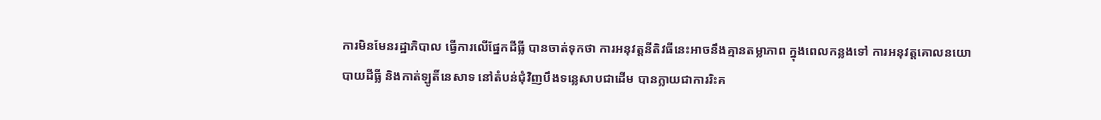ការមិនមែនរដ្ឋាភិបាល ធ្វើការលើផ្នែកដីធ្លី បានចាត់ទុកថា ការអនុវត្តនីតិវធីនេះអាចនឹងគ្មានតម្លាភាព ក្នុងពេលកន្លងទៅ ការអនុវត្តគោលនយោបាយដីធ្លី និងកាត់ឡូតិ៍នេសាទ នៅតំបន់ជុំវិញបឹងទន្លេសាបជាដើម បានក្លាយជាការរិះគ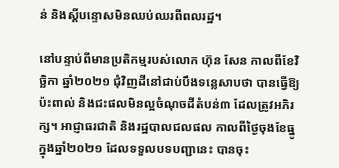ន់ និងស្តីបន្ទោសមិនឈប់ឈរពីពលរដ្ឋ។

នៅបន្ទាប់ពីមានប្រតិកម្មរបស់លោក ហ៊ុន សែន កាលពីខែវិច្ឆិកា ឆ្នាំ២០២១ ជុំវិញដីនៅជាប់បឹងទន្លេសាបថា បានធ្វើឱ្យប៉ះពាល់ និងជះផលមិនល្អចំណុចដីតំបន់៣ ដែលត្រូវអភិរក្ស។ អាជ្ញាធរជាតិ និងរដ្ឋបាលជលផល កាលពីថ្ងៃចុងខែធ្នូ ក្នុងឆ្នាំ២០២១ ដែលទទួលបទបញ្ជានេះ បានចុះ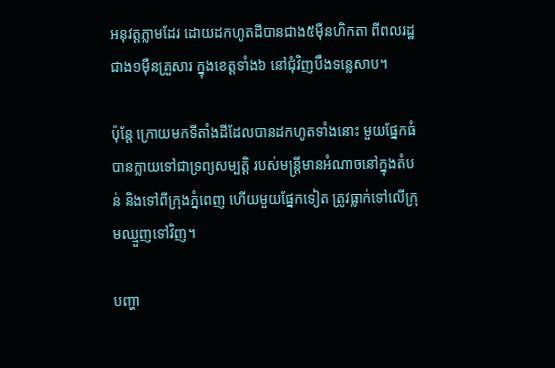អនុវត្តភ្លាមដែរ ដោយដកហូតដីបានជាង៥ម៉ឺនហិកតា ពីពលរដ្ឋជាង១ម៉ឺនគ្រួសារ ក្នុងខេត្តទាំង៦ នៅជុំវិញបឹងទន្លេសាប។

ប៉ុន្តែ ក្រោយមកទីតាំងដីដែលបានដកហូតទាំងនោះ មួយផ្នែកធំបានក្លាយទៅជាទ្រព្យសម្បត្តិ របស់មន្រ្តីមានអំណាចនៅក្នុងតំបន់ និងទៅពីក្រុងភ្នំពេញ ហើយមួយផ្នែកទៀត ត្រូវធ្លាក់ទៅលើក្រុមឈ្មួញទៅវិញ។

បញ្ហា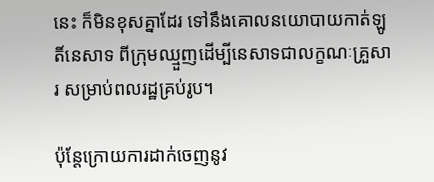នេះ ក៏មិនខុសគ្នាដែរ ទៅនឹងគោលនយោបាយកាត់ឡូតិ៍នេសាទ ពីក្រុមឈ្មួញដើម្បីនេសាទជាលក្ខណៈគ្រួសារ សម្រាប់ពលរដ្ឋគ្រប់រូប។

ប៉ុន្តែក្រោយការដាក់ចេញនូវ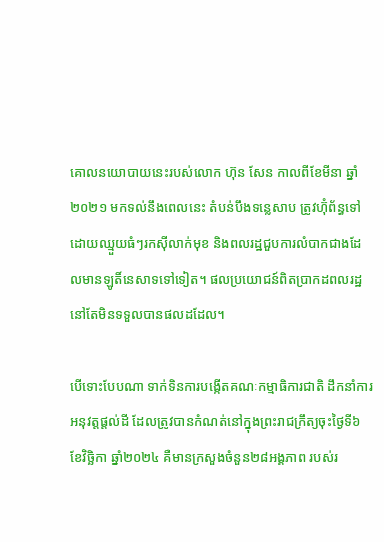គោលនយោបាយនេះរបស់លោក ហ៊ុន សែន កាលពីខែមីនា ឆ្នាំ២០២១ មកទល់នឹងពេលនេះ តំបន់បឹងទន្លេសាប ត្រូវហ៊ុំព័ន្ធទៅដោយឈ្មួយធំៗរកស៊ីលាក់មុខ និងពលរដ្ឋជួបការលំបាកជាងដែលមានឡូតិ៍នេសាទទៅទៀត។ ផលប្រយោជន៍ពិតប្រាកដពលរដ្ឋនៅតែមិនទទួលបានផលដដែល។

បើទោះបែបណា ទាក់ទិនការបង្កើតគណៈកម្មាធិការជាតិ ដឹកនាំការអនុវត្តផ្តល់ដី ដែលត្រូវបានកំណត់នៅក្នុងព្រះរាជក្រឹត្យចុះថ្ងៃទី៦ ខែវិច្ឆិកា ឆ្នាំ២០២៤ គឺមានក្រសួងចំនួន២៨អង្គភាព របស់រ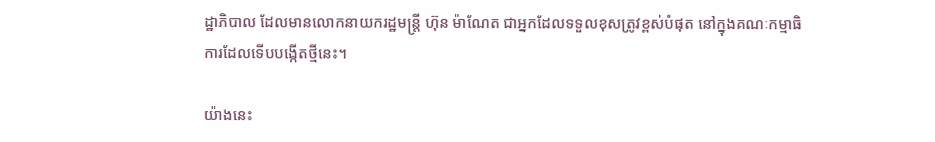ដ្ឋាភិបាល ដែលមានលោកនាយករដ្ឋមន្រ្តី ហ៊ុន ម៉ាណែត ជាអ្នកដែលទទួលខុសត្រូវខ្ពស់បំផុត នៅក្នុងគណៈកម្មាធិការដែលទើបបង្កើតថ្មីនេះ។

យ៉ាងនេះ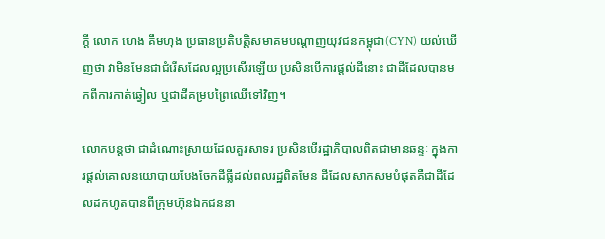ក្តី លោក ហេង គឹមហុង ប្រធានប្រតិបត្តិសមាគមបណ្តាញយុវជនកម្ពុជា(CYN) យល់ឃើញថា វាមិនមែនជាជំរើសដែលល្អប្រសើរឡើយ ប្រសិនបើការផ្តល់ដីនោះ ជាដីដែលបានមកពីការកាត់ឆ្វៀល ឬជាដីគម្របព្រៃឈើទៅវិញ។

លោកបន្តថា ជាដំណោះស្រាយដែលគួរសាទរ ប្រសិនបើរដ្ឋាភិបាលពិតជាមានឆន្ទៈ ក្នុងការផ្តល់គោលនយោបាយបែងចែកដីធ្លីដល់ពលរដ្ឋពិតមែន ដីដែលសាកសមបំផុតគឺជាដីដែលដកហូតបានពីក្រុមហ៊ុនឯកជននា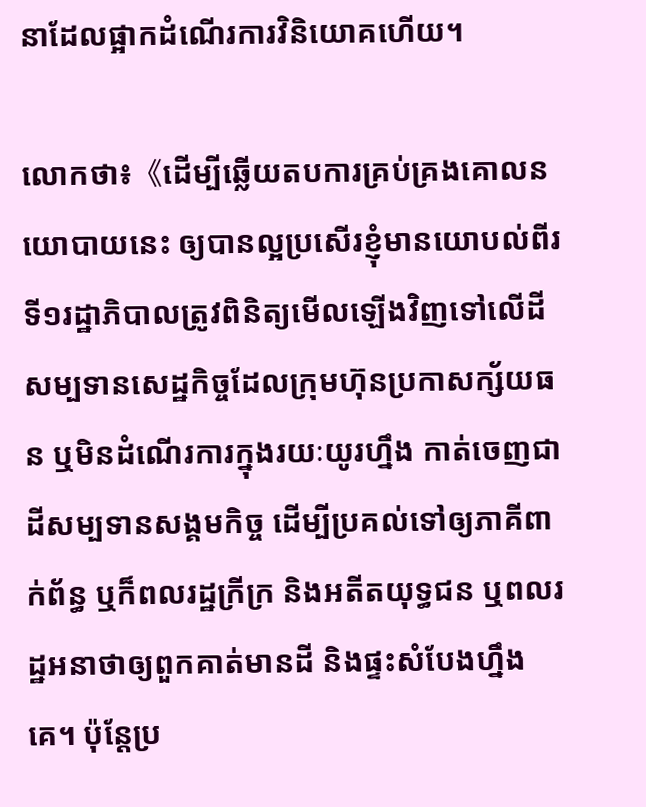នាដែលផ្អាកដំណើរការវិនិយោគហើយ។

លោកថា៖《ដើម្បីឆ្លើយតបការគ្រប់គ្រងគោលនយោបាយនេះ ឲ្យបានល្អប្រសើរខ្ញុំមានយោបល់ពីរ ទី១រដ្ឋាភិបាលត្រូវពិនិត្យមើលឡើងវិញទៅលើដីសម្បទានសេដ្ឋកិច្ចដែលក្រុមហ៊ុនប្រកាសក្ស័យធន ឬមិនដំណើរការក្នុងរយៈយូរហ្នឹង កាត់ចេញជាដីសម្បទានសង្គមកិច្ច ដើម្បីប្រគល់ទៅឲ្យភាគីពាក់ព័ន្ធ ឬក៏ពលរដ្ឋក្រីក្រ និងអតីតយុទ្ធជន ឬពលរដ្ឋអនាថាឲ្យពួកគាត់មានដី និងផ្ទះសំបែងហ្នឹងគេ។ ប៉ុន្តែប្រ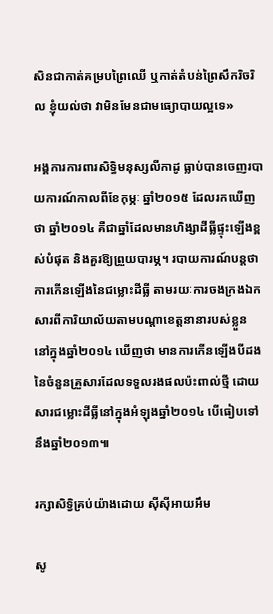សិនជាកាត់គម្របព្រៃឈើ ឬកាត់តំបន់ព្រៃសឹករិចរិល ខ្ញុំយល់ថា វាមិនមែនជាមធ្យោបាយល្អទេ»

អង្គការការពារសិទ្ធិមនុស្សលីកាដូ ធ្លាប់បានចេញរបាយការណ៍កាលពីខែកុម្ភៈ ឆ្នាំ២០១៥ ដែលរកឃើញថា ឆ្នាំ២០១៤ គឺជាឆ្នាំដែលមានហិង្សាដីធ្លីផ្ទុះឡើងខ្ពស់បំផុត និងគួរឱ្យព្រួយបារម្ភ។ របាយការណ៍បន្តថា ការកើនឡើងនៃជម្លោះដីធ្លី តាមរយៈការចងក្រងឯកសារពីការិយាល័យតាមបណ្តាខេត្តនានារបស់ខ្លួន នៅក្នុងឆ្នាំ២០១៤ ឃើញថា មានការកើនឡើងបីដងនៃចំនួនគ្រួសារដែលទទួលរងផលប៉ះពាល់ថ្មី ដោយសារជម្លោះដីធ្លីនៅក្នុងអំឡុងឆ្នាំ២០១៤ បើធៀបទៅនឹងឆ្នាំ២០១៣៕

រក្សាសិទ្វិគ្រប់យ៉ាងដោយ ស៊ីស៊ីអាយអឹម

សូ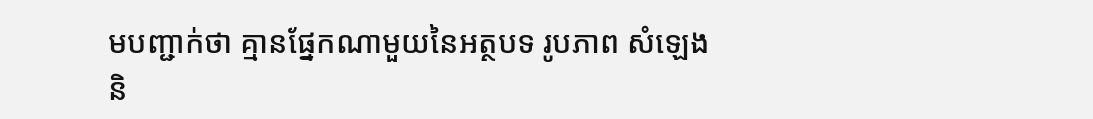មបញ្ជាក់ថា គ្មានផ្នែកណាមួយនៃអត្ថបទ រូបភាព សំឡេង និ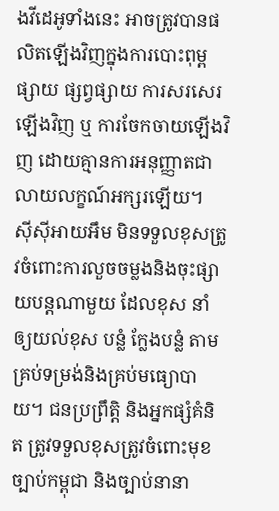ងវីដេអូទាំងនេះ អាចត្រូវបានផលិតឡើងវិញក្នុងការបោះពុម្ពផ្សាយ ផ្សព្វផ្សាយ ការសរសេរឡើងវិញ ឬ ការចែកចាយឡើងវិញ ដោយគ្មានការអនុញ្ញាតជាលាយលក្ខណ៍អក្សរឡើយ។
ស៊ីស៊ីអាយអឹម មិនទទួលខុសត្រូវចំពោះការលួចចម្លងនិងចុះផ្សាយបន្តណាមួយ ដែលខុស នាំឲ្យយល់ខុស បន្លំ ក្លែងបន្លំ តាមគ្រប់ទម្រង់និងគ្រប់មធ្យោបាយ។ ជនប្រព្រឹត្តិ និងអ្នកផ្សំគំនិត ត្រូវទទួលខុសត្រូវចំពោះមុខច្បាប់កម្ពុជា និងច្បាប់នានា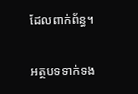ដែលពាក់ព័ន្ធ។

អត្ថបទទាក់ទង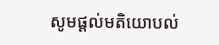សូមផ្ដល់មតិយោបល់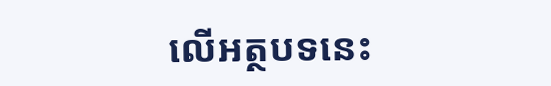លើអត្ថបទនេះ